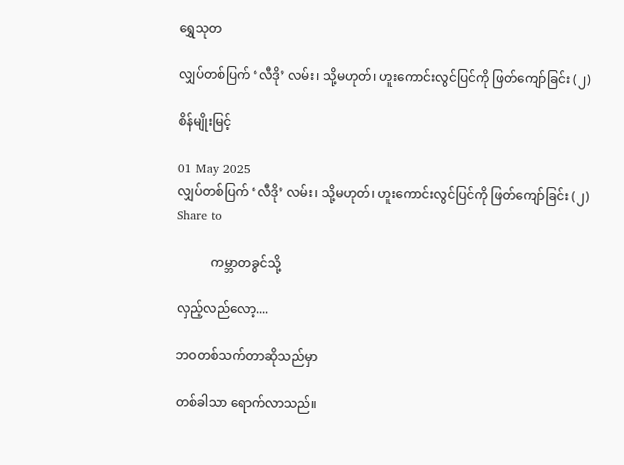ရွှေသုတ‌

လျှပ်တစ်ပြက် ‘လီဒို’ လမ်း၊ သို့မဟုတ်၊ ဟူးကောင်းလွင်ပြင်ကို ဖြတ်ကျော်ခြင်း (၂)

စိန်မျိုးမြင့်

01 May 2025
လျှပ်တစ်ပြက် ‘လီဒို’ လမ်း၊ သို့မဟုတ်၊ ဟူးကောင်းလွင်ပြင်ကို ဖြတ်ကျော်ခြင်း (၂)
Share to

           ကမ္ဘာတခွင်သို့

လှည့်လည်လော့....

ဘဝတစ်သက်တာဆိုသည်မှာ

တစ်ခါသာ ရောက်လာသည်။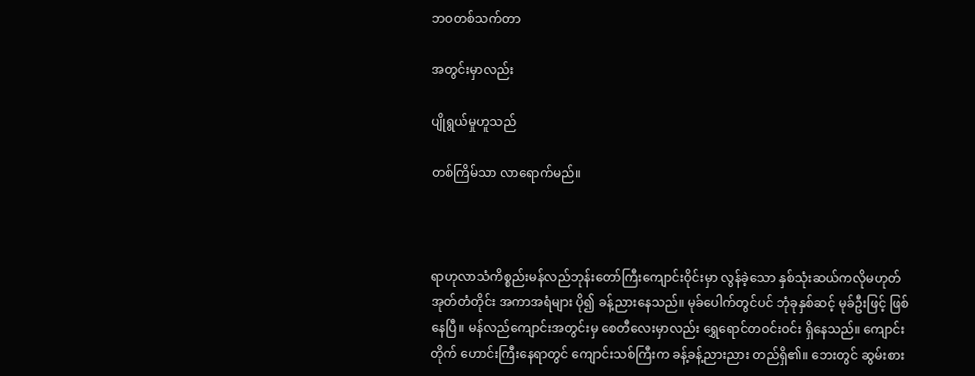ဘဝတစ်သက်တာ

အတွင်းမှာလည်း

ပျိုရွယ်မှုဟူသည်

တစ်ကြိမ်သာ လာရောက်မည်။



ရာဟုလာသံကိစ္စည်းမန်လည်ဘုန်းတော်ကြီးကျောင်းဝိုင်းမှာ လွန်ခဲ့သော နှစ်သုံးဆယ်ကလိုမဟုတ် အုတ်တံတိုင်း အကာအရံများ ပို၍ ခန့်ညားနေသည်။ မုခ်ပေါက်တွင်ပင် ဘုံခုနှစ်ဆင့် မုခ်ဦးဖြင့် ဖြစ်နေပြီ။ မန်လည်ကျောင်းအတွင်းမှ စေတီလေးမှာလည်း ရွှေရောင်တဝင်းဝင်း ရှိနေသည်။ ကျောင်းတိုက် ဟောင်းကြီးနေရာတွင် ကျောင်းသစ်ကြီးက ခန့်ခန့်ညားညား တည်ရှိ၏။ ဘေးတွင် ဆွမ်းစား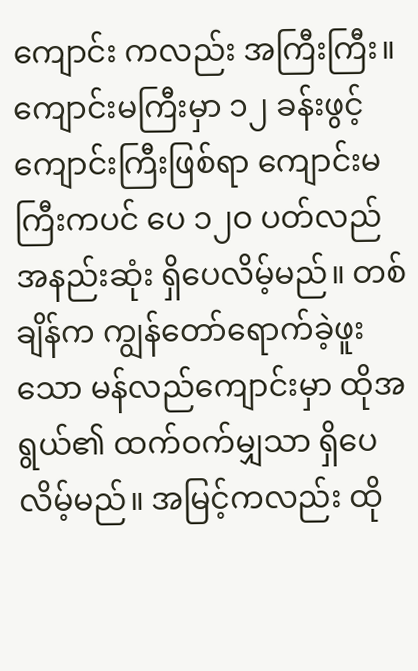ကျောင်း ကလည်း အကြီးကြီး။ ကျောင်းမကြီးမှာ ၁၂ ခန်းဖွင့် ကျောင်းကြီးဖြစ်ရာ ကျောင်းမကြီးကပင် ပေ ၁၂ဝ ပတ်လည် အနည်းဆုံး ရှိပေလိမ့်မည်။ တစ်ချိန်က ကျွန်တော်ရောက်ခဲ့ဖူးသော မန်လည်ကျောင်းမှာ ထိုအရွယ်၏ ထက်ဝက်မျှသာ ရှိပေလိမ့်မည်။ အမြင့်ကလည်း ထို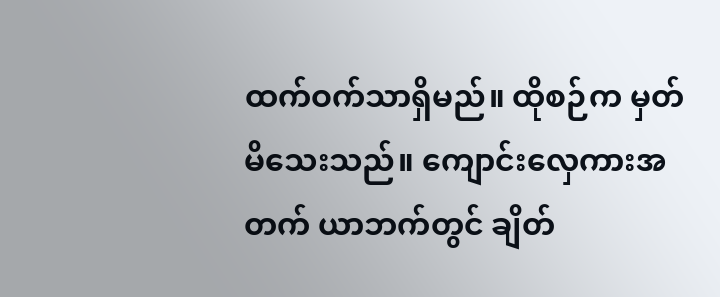ထက်ဝက်သာရှိမည်။ ထိုစဉ်က မှတ်မိသေးသည်။ ကျောင်းလှေကားအတက် ယာဘက်တွင် ချိတ်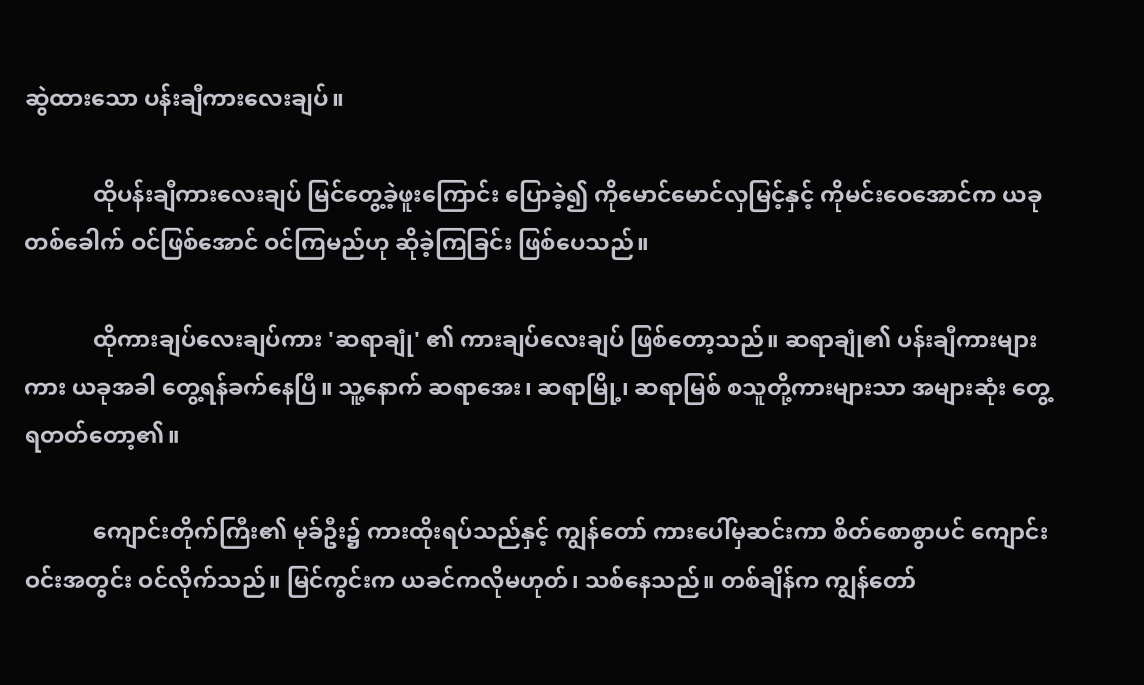ဆွဲထားသော ပန်းချီကားလေးချပ်။

            ထိုပန်းချီကားလေးချပ် မြင်တွေ့ခဲ့ဖူးကြောင်း ပြောခဲ့၍ ကိုမောင်မောင်လှမြင့်နှင့် ကိုမင်းဝေအောင်က ယခုတစ်ခေါက် ဝင်ဖြစ်အောင် ဝင်ကြမည်ဟု ဆိုခဲ့ကြခြင်း ဖြစ်ပေသည်။

            ထိုကားချပ်လေးချပ်ကား 'ဆရာချုံ' ၏ ကားချပ်လေးချပ် ဖြစ်တော့သည်။ ဆရာချုံ၏ ပန်းချီကားများကား ယခုအခါ တွေ့ရန်ခက်နေပြီ။ သူ့နောက် ဆရာအေး၊ ဆရာမြို့၊ ဆရာမြစ် စသူတို့ကားများသာ အများဆုံး တွေ့ရတတ်တော့၏။

            ကျောင်းတိုက်ကြီး၏ မုခ်ဦး၌ ကားထိုးရပ်သည်နှင့် ကျွန်တော် ကားပေါ်မှဆင်းကာ စိတ်စောစွာပင် ကျောင်းဝင်းအတွင်း ဝင်လိုက်သည်။ မြင်ကွင်းက ယခင်ကလိုမဟုတ်၊ သစ်နေသည်။ တစ်ချိန်က ကျွန်တော်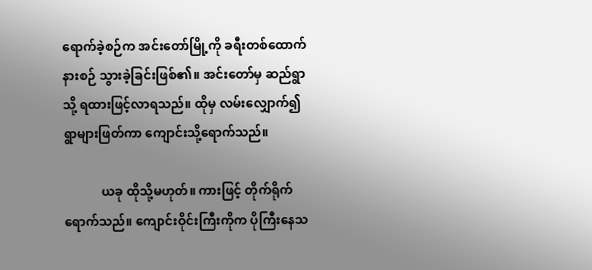ရောက်ခဲ့စဉ်က အင်းတော်မြို့ကို ခရီးတစ်ထောက် နားစဉ် သွားခဲ့ခြင်းဖြစ်၏။ အင်းတော်မှ ဆည်ရွာသို့ ရထားဖြင့်လာရသည်။ ထိုမှ လမ်းလျှောက်၍ ရွာများဖြတ်ကာ ကျောင်းသို့ရောက်သည်။

            ယခု ထိုသို့မဟုတ်။ ကားဖြင့် တိုက်ရိုက်ရောက်သည်။ ကျောင်းဝိုင်းကြီးကိုက ပိုကြီးနေသ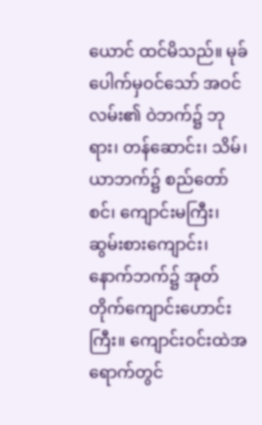ယောင် ထင်မိသည်။ မုခ်ပေါက်မှဝင်သော် အဝင်လမ်း၏ ဝဲဘက်၌ ဘုရား၊ တန်ဆောင်း၊ သိမ်၊ ယာဘက်၌ စည်တော်စင်၊ ကျောင်းမကြီး၊ ဆွမ်းစားကျောင်း၊ နောက်ဘက်၌ အုတ်တိုက်ကျောင်းဟောင်းကြီး။ ကျောင်းဝင်းထဲအရောက်တွင်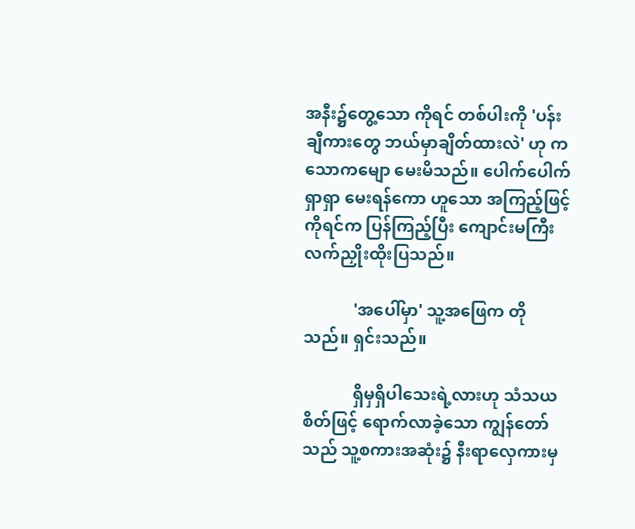အနီး၌တွေ့သော ကိုရင် တစ်ပါးကို 'ပန်းချီကားတွေ ဘယ်မှာချိတ်ထားလဲ' ဟု ကသောကမျော မေးမိသည်။ ပေါက်ပေါက်ရှာရှာ မေးရန်ကော ဟူသော အကြည့်ဖြင့် ကိုရင်က ပြန်ကြည့်ပြီး ကျောင်းမကြီး လက်ညှိုးထိုးပြသည်။

            'အပေါ်မှာ' သူ့အဖြေက တိုသည်။ ရှင်းသည်။

            ရှိမှရှိပါသေးရဲ့လားဟု သံသယစိတ်ဖြင့် ရောက်လာခဲ့သော ကျွန်တော်သည် သူ့စကားအဆုံး၌ နီးရာလှေကားမှ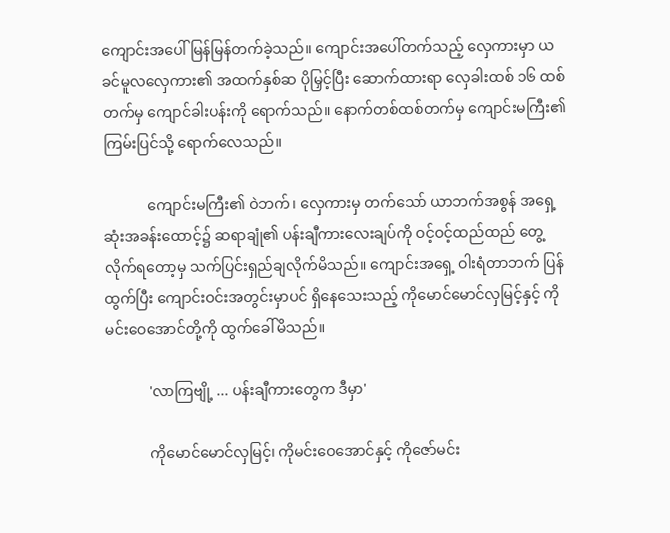ကျောင်းအပေါ် မြန်မြန်တက်ခဲ့သည်။ ကျောင်းအပေါ်တက်သည့် လှေကားမှာ ယခင်မူလလှေကား၏ အထက်နှစ်ဆ ပိုမြှင့်ပြီး ဆောက်ထားရာ လှေခါးထစ် ၁၆ ထစ်တက်မှ ကျောင်ခါးပန်းကို ရောက်သည်။ နောက်တစ်ထစ်တက်မှ ကျောင်းမကြီး၏ ကြမ်းပြင်သို့ ရောက်လေသည်။

            ကျောင်းမကြီး၏ ဝဲဘက်၊ လှေကားမှ တက်သော် ယာဘက်အစွန် အရှေ့ဆုံးအခန်းထောင့်၌ ဆရာချုံ၏ ပန်းချီကားလေးချပ်ကို ဝင့်ဝင့်ထည်ထည် တွေ့လိုက်ရတော့မှ သက်ပြင်းရှည်ချလိုက်မိသည်။ ကျောင်းအရှေ့ ဝါးရံတာဘက် ပြန်ထွက်ပြီး ကျောင်းဝင်းအတွင်းမှာပင် ရှိနေသေးသည့် ကိုမောင်မောင်လှမြင့်နှင့် ကိုမင်းဝေအောင်တို့ကို ထွက်ခေါ်မိသည်။

            'လာကြဗျို့ ... ပန်းချီကားတွေက ဒီမှာ'

            ကိုမောင်မောင်လှမြင့်၊ ကိုမင်းဝေအောင်နှင့် ကိုဇော်မင်း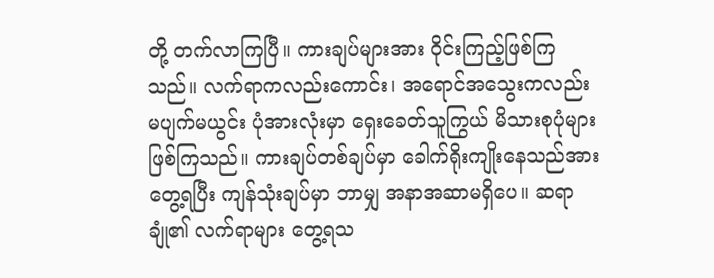တို့ တက်လာကြပြီ။ ကားချပ်များအား ဝိုင်းကြည့်ဖြစ်ကြသည်။ လက်ရာကလည်းကောင်း၊ အရောင်အသွေးကလည်း မပျက်မယွင်း ပုံအားလုံးမှာ ရှေးခေတ်သူကြွယ် မိသားစုပုံများ ဖြစ်ကြသည်။ ကားချပ်တစ်ချပ်မှာ ခေါက်ရိုးကျိုးနေသည်အား တွေ့ရပြီး ကျန်သုံးချပ်မှာ ဘာမျှ အနာအဆာမရှိပေ။ ဆရာချုံ၏ လက်ရာများ တွေ့ရသ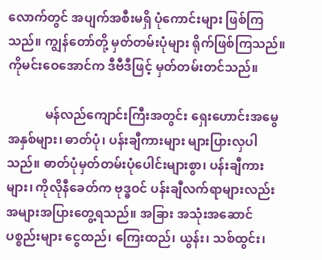လောက်တွင် အပျက်အစီးမရှိ ပုံကောင်းများ ဖြစ်ကြသည်။ ကျွန်တော်တို့ မှတ်တမ်းပုံများ ရိုက်ဖြစ်ကြသည်။ ကိုမင်းဝေအောင်က ဒီဗီဒီဖြင့် မှတ်တမ်းတင်သည်။

            မန်လည်ကျောင်းကြီးအတွင်း ရှေးဟောင်းအမွေအနှစ်များ၊ ဓာတ်ပုံ၊ ပန်းချီကားများ များပြားလှပါသည်။ ဓာတ်ပုံမှတ်တမ်းပုံပေါင်းများစွာ၊ ပန်းချီကားများ၊ ကိုလိုနီခေတ်က ဗုဒ္ဓဝင် ပန်းချီလက်ရာများလည်း အများအပြားတွေ့ရသည်။ အခြား အသုံးအဆောင်ပစ္စည်းများ ငွေထည်၊ ကြေးထည်၊ ယွန်း၊ သစ်ထွင်း၊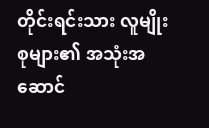တိုင်းရင်းသား လူမျိုးစုများ၏ အသုံးအဆောင်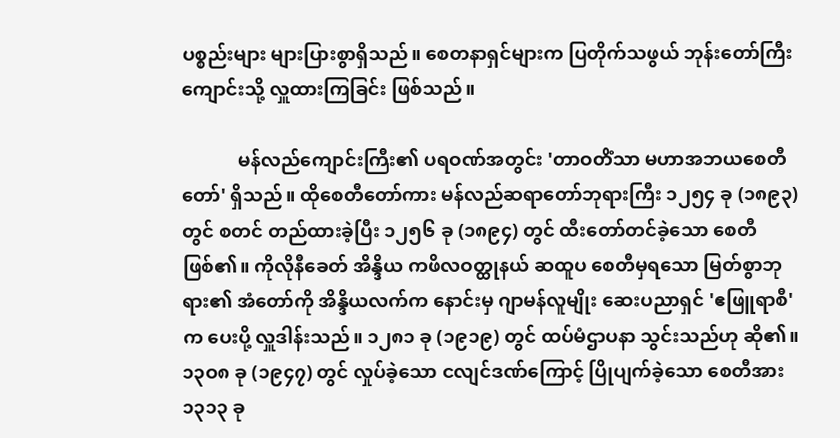ပစ္စည်းများ များပြားစွာရှိသည်။ စေတနာရှင်များက ပြတိုက်သဖွယ် ဘုန်းတော်ကြီးကျောင်းသို့ လှူထားကြခြင်း ဖြစ်သည်။

            မန်လည်ကျောင်းကြီး၏ ပရဝဏ်အတွင်း 'တာဝတိံသာ မဟာအဘယစေတီတော်' ရှိသည်။ ထိုစေတီတော်ကား မန်လည်ဆရာတော်ဘုရားကြီး ၁၂၅၄ ခု (၁၈၉၃) တွင် စတင် တည်ထားခဲ့ပြီး ၁၂၅၆ ခု (၁၈၉၄) တွင် ထီးတော်တင်ခဲ့သော စေတီဖြစ်၏။ ကိုလိုနီခေတ် အိန္ဒိယ ကဖိလဝတ္ထုနယ် ဆထူပ စေတီမှရသော မြတ်စွာဘုရား၏ အံတော်ကို အိန္ဒိယလက်က နောင်းမှ ဂျာမန်လူမျိုး ဆေးပညာရှင် 'ဧဖြူရာစီ' က ပေးပို့ လှူဒါန်းသည်။ ၁၂၈၁ ခု (၁၉၁၉) တွင် ထပ်မံဌာပနာ သွင်းသည်ဟု ဆို၏။ ၁၃ဝ၈ ခု (၁၉၄၇) တွင် လှုပ်ခဲ့သော ငလျင်ဒဏ်ကြောင့် ပြိုပျက်ခဲ့သော စေတီအား ၁၃၁၃ ခု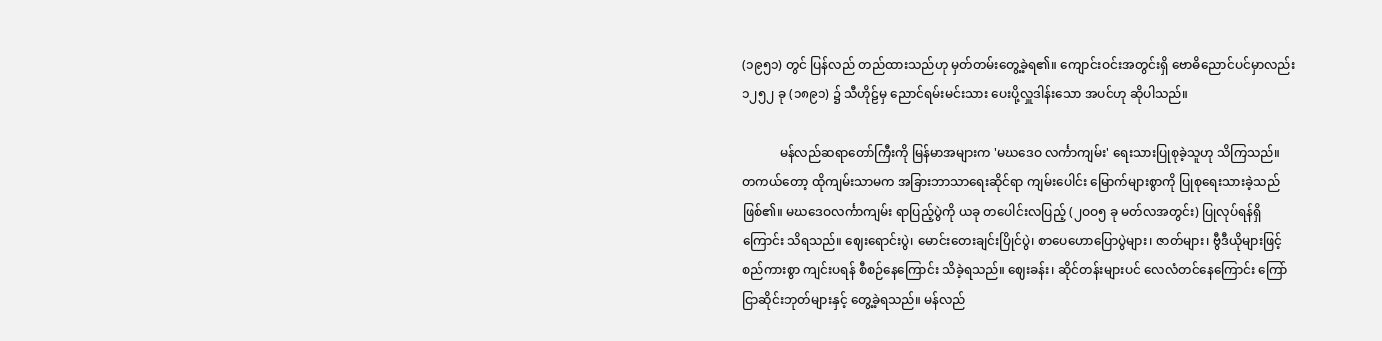(၁၉၅၁) တွင် ပြန်လည် တည်ထားသည်ဟု မှတ်တမ်းတွေ့ခဲ့ရ၏။ ကျောင်းဝင်းအတွင်းရှိ ဗောဓိညောင်ပင်မှာလည်း ၁၂၅၂ ခု (၁၈၉၁) ၌ သီဟိုဠ်မှ ညောင်ရမ်းမင်းသား ပေးပို့လှူဒါန်းသော အပင်ဟု ဆိုပါသည်။

            မန်လည်ဆရာတော်ကြီးကို မြန်မာအများက 'မဃဒေဝ လင်္ကာကျမ်း' ရေးသားပြုစုခဲ့သူဟု သိကြသည်။ တကယ်တော့ ထိုကျမ်းသာမက အခြားဘာသာရေးဆိုင်ရာ ကျမ်းပေါင်း မြောက်များစွာကို ပြုစုရေးသားခဲ့သည်ဖြစ်၏။ မဃဒေဝလင်္ကာကျမ်း ရာပြည့်ပွဲကို ယခု တပေါင်းလပြည့် (၂ဝဝ၅ ခု မတ်လအတွင်း) ပြုလုပ်ရန်ရှိကြောင်း သိရသည်။ ဈေးရောင်းပွဲ၊ မောင်းတေးချင်းပြိုင်ပွဲ၊ စာပေဟောပြောပွဲများ၊ ဇာတ်များ၊ ဗွီဒီယိုများဖြင့် စည်ကားစွာ ကျင်းပရန် စီစဉ်နေကြောင်း သိခဲ့ရသည်။ ဈေးခန်း၊ ဆိုင်တန်းများပင် လေလံတင်နေကြောင်း ကြော်ငြာဆိုင်းဘုတ်များနှင့် တွေ့ခဲ့ရသည်။ မန်လည်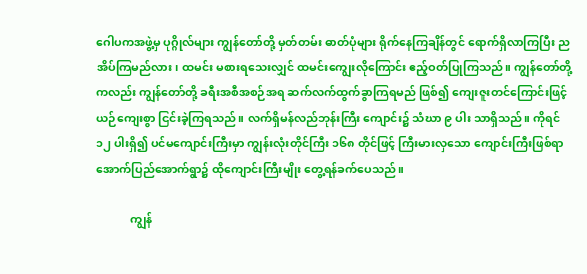ဂေါပကအဖွဲ့မှ ပုဂ္ဂိုလ်များ ကျွန်တော်တို့ မှတ်တမ်း ဓာတ်ပုံများ ရိုက်နေကြချိန်တွင် ရောက်ရှိလာကြပြီး ညအိပ်ကြမည်လား၊ ထမင်း မစားရသေးလျှင် ထမင်းကျွေးလိုကြောင်း ဧည့်ဝတ်ပြုကြသည်။ ကျွန်တော်တို့ကလည်း ကျွန်တော်တို့ ခရီးအစီအစဉ်အရ ဆက်လက်ထွက်ခွာကြရမည် ဖြစ်၍ ကျေးဇူးတင်ကြောင်းဖြင့် ယဉ်ကျေးစွာ ငြင်းခဲ့ကြရသည်။ လက်ရှိမန်လည်ဘုန်းကြီး ကျောင်း၌ သံဃာ ၉ ပါး သာရှိသည်။ ကိုရင် ၁၂ ပါးရှိ၍ ပင်မကျောင်းကြီးမှာ ကျွန်းလုံးတိုင်ကြီး ၁၆၈ တိုင်ဖြင့် ကြီးမားလှသော ကျောင်းကြီးဖြစ်ရာ အောက်ပြည်အောက်ရွာ၌ ထိုကျောင်းကြီးမျိုး တွေ့ရန်ခက်ပေသည်။

            ကျွန်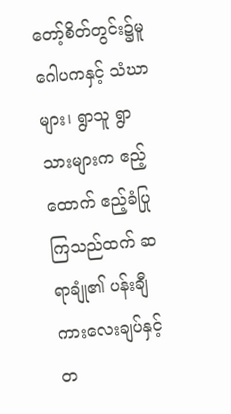တော့်စိတ်တွင်း၌မူ ဂေါပကနှင့် သံဃာများ၊ ရွာသူ ရွာသားများက ဧည့်ထောက် ဧည့်ခံပြုကြသည်ထက် ဆရာချုံ၏ ပန်းချီကားလေးချပ်နှင့်တ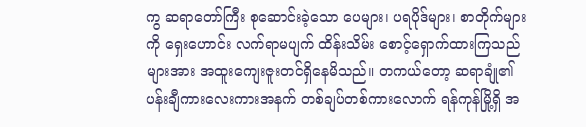ကွ ဆရာတော်ကြီး စုဆောင်းခဲ့သော ပေများ၊ ပရပိုဒ်များ၊ စာတိုက်များကို ရှေးဟောင်း လက်ရာမပျက် ထိန်းသိမ်း စောင့်ရှောက်ထားကြသည်များအား အထူးကျေးဇူးတင်ရှိနေမိသည်။ တကယ်တော့ ဆရာချုံ၏ ပန်းချီကားလေးကားအနက် တစ်ချပ်တစ်ကားလောက် ရန်ကုန်မြို့ရှိ အ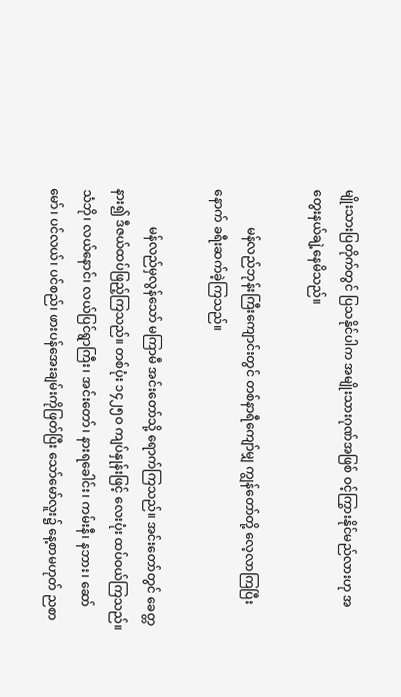မျိုးသားပြတိုက်တွင် ပြသနိုင်ပါက အမျိုးသားဂုဏ်အဖြစ် ဝင့်ကြွားနိုင်မည်လားဟု အတွေးနယ်ချဲ့နေမိသည်။

            မန်လည်ဘုန်းကြီးကျောင်းတွင် တစ်နာရီကျော်မျှ ကျွန်တော်တို့ လေ့လာကြပြီးနောက် ခရီးဆက်ခဲ့ကြသည်။

            မန်လည်မှလွန်သော် မကြာမီ အင်းတော်သို့ ရောက်ကြသည်။ အင်းတော်တွင် ခေတ္တနား၍ ဒီဇယ်ထပ်ဖြည့်ကြသည်။ တစ်ပုံး ၁၄၂၅ဝ ကျပ်နှုန်းဖြင့် လေးပုံး ထပ်ဝယ်ကြသည်။ သံဘို၊ လယ်နောင်၊ လယ်ပြင်ရွာကြီး၊ အင်းတော်၊ နားရခေါင်း၊ ကမ်းနီ၊ နဘား၊ ဆော်မော်၊ ပင်လယ်၊ ပင်စည်၊ ဖားပန်အေးချမ်းကိုဖြတ်ပြီး သော်မော်လူး၌ နေ့စာမဟုတ် ညစာ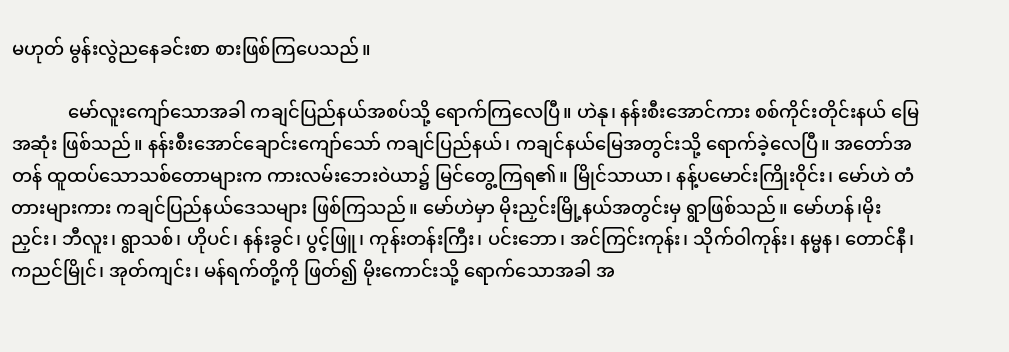မဟုတ် မွန်းလွဲညနေခင်းစာ စားဖြစ်ကြပေသည်။

            မော်လူးကျော်သောအခါ ကချင်ပြည်နယ်အစပ်သို့ ရောက်ကြလေပြီ။ ဟဲနု၊ နန်းစီးအောင်ကား စစ်ကိုင်းတိုင်းနယ် မြေအဆုံး ဖြစ်သည်။ နန်းစီးအောင်ချောင်းကျော်သော် ကချင်ပြည်နယ်၊ ကချင်နယ်မြေအတွင်းသို့ ရောက်ခဲ့လေပြီ။ အတော်အတန် ထူထပ်သောသစ်တောများက ကားလမ်းဘေးဝဲယာ၌ မြင်တွေ့ကြရ၏။ မြိုင်သာယာ၊ နန့်ပမောင်းကြိုးဝိုင်း၊ မော်ဟဲ တံတားများကား ကချင်ပြည်နယ်ဒေသများ ဖြစ်ကြသည်။ မော်ဟဲမှာ မိုးညှင်းမြို့နယ်အတွင်းမှ ရွာဖြစ်သည်။ မော်ဟန်၊မိုးညှင်း၊ ဘီလူး၊ ရွာသစ်၊ ဟိုပင်၊ နန်းခွင်၊ ပွင့်ဖြူ၊ ကုန်းတန်းကြီး၊ ပင်းဘော၊ အင်ကြင်းကုန်း၊ သိုက်ဝါကုန်း၊ နမ္မန၊ တောင်နီ၊ ကညင်မြိုင်၊ အုတ်ကျင်း၊ မန်ရက်တို့ကို ဖြတ်၍ မိုးကောင်းသို့ ရောက်သောအခါ အ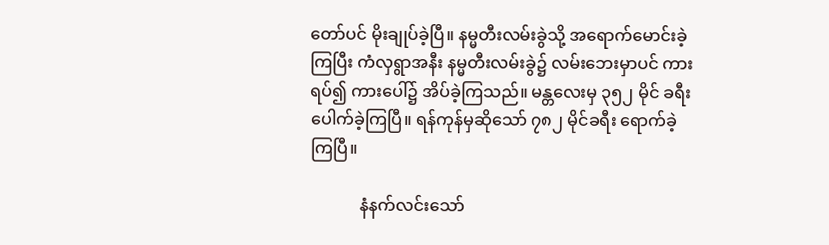တော်ပင် မိုးချုပ်ခဲ့ပြီ။ နမ္မတီးလမ်းခွဲသို့ အရောက်မောင်းခဲ့ကြပြီး ကံလှရွာအနီး နမ္မတီးလမ်းခွဲ၌ လမ်းဘေးမှာပင် ကားရပ်၍ ကားပေါ်၌ အိပ်ခဲ့ကြသည်။ မန္တလေးမှ ၃၅၂ မိုင် ခရီးပေါက်ခဲ့ကြပြီ။ ရန်ကုန်မှဆိုသော် ၇၈၂ မိုင်ခရီး ရောက်ခဲ့ကြပြီ။

            နံနက်လင်းသော်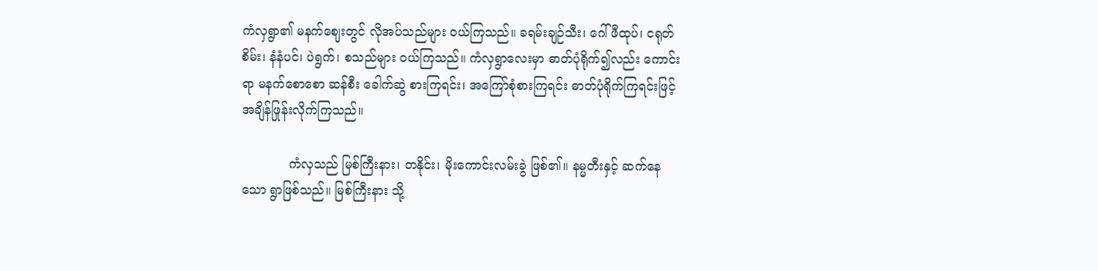ကံလှရွာ၏ မနက်ဈေးတွင် လိုအပ်သည်များ ဝယ်ကြသည်။ ခရမ်းချဉ်သီး၊ ဂေါ်ဖီထုပ်၊ ငရုတ်စိမ်း၊ နံနံပင်၊ ပဲရွက်၊ စသည်များ ဝယ်ကြသည်။ ကံလှရွာလေးမှာ ဓာတ်ပုံရိုက်၍လည်း ကောင်းရာ မနက်စောစော ဆန်စီး ခေါက်ဆွဲ စားကြရင်း၊ အကြော်စုံစားကြရင်း ဓာတ်ပုံရိုက်ကြရင်းဖြင့် အချိန်ဖြုန်းလိုက်ကြသည်။

            ကံလှသည် မြစ်ကြီးနား၊ တနိုင်း၊ မိုးကောင်းလမ်းခွဲ ဖြစ်၏။ နမ္မတီးနှင့် ဆက်နေသော ရွာဖြစ်သည်။ မြစ်ကြီးနား သို့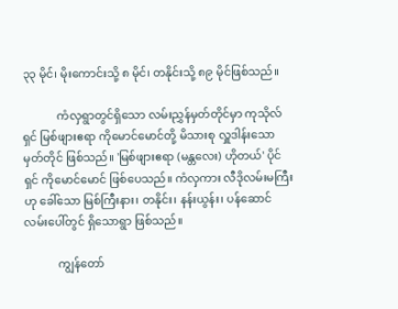၃၃ မိုင်၊ မိုးကောင်းသို့ ၈ မိုင်၊ တနိုင်းသို့ ၈၉ မိုင်ဖြစ်သည်။

            ကံလှရွာတွင်ရှိသော လမ်းညွှန်မှတ်တိုင်မှာ ကုသိုလ်ရှင် မြစ်ဖျားဧရာ ကိုမောင်မောင်တို့ မိသားစု လှူဒါန်းသော မှတ်တိုင် ဖြစ်သည်။ 'မြစ်ဖျားဧရာ (မန္တလေး) ဟိုတယ်' ပိုင်ရှင် ကိုမောင်မောင် ဖြစ်ပေသည်။ ကံလှကား လီဒိုလမ်းမကြီးဟု ခေါ်သော မြစ်ကြီးနား၊ တနိုင်း၊ နန်းယွန်း၊ ပန်ဆောင် လမ်းပေါ်တွင် ရှိသောရွာ ဖြစ်သည်။

            ကျွန်တော်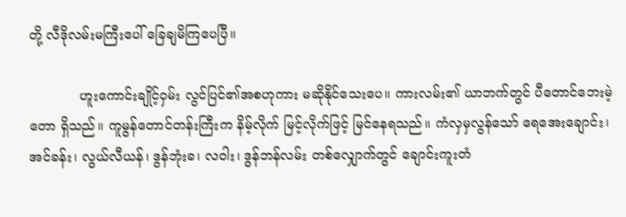တို့ လီဒိုလမ်းမကြီးပေါ် ခြေချမိကြပေပြီ။

            ဟူးကောင်းချိုင့်ဝှမ်း လွင်ပြင်၏အစဟုကား မဆိုနိုင်သေးပေ။ ကားလမ်း၏ ယာဘက်တွင် ပီတောင်ဘေးမဲ့တော ရှိသည်။ ကူမွန်တောင်တန်းကြီးက နိမ့်လိုက် မြင့်လိုက်ဖြင့် မြင်နေရသည်။ ကံလှမှလွန်သော် ရေအေးချောင်း၊ အင်ခန်း၊ လွယ်လီယန်၊ ဒွန်ဘုံးခ၊ လဝါး၊ ဒွန်ဘန်လမ်း တစ်လျှောက်တွင် ချောင်းကူးတံ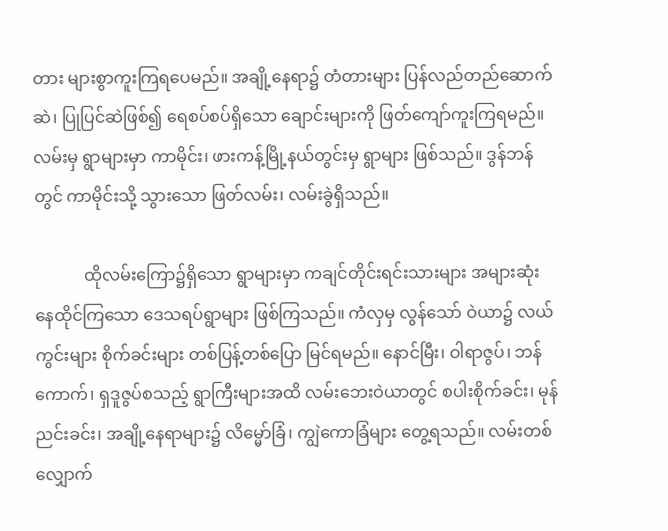တား များစွာကူးကြရပေမည်။ အချို့နေရာ၌ တံတားများ ပြန်လည်တည်ဆောက်ဆဲ၊ ပြုပြင်ဆဲဖြစ်၍ ရေစပ်စပ်ရှိသော ချောင်းများကို ဖြတ်ကျော်ကူးကြရမည်။ လမ်းမှ ရွာများမှာ ကာမိုင်း၊ ဖားကန့်မြို့နယ်တွင်းမှ ရွာများ ဖြစ်သည်။ ဒွန်ဘန်တွင် ကာမိုင်းသို့ သွားသော ဖြတ်လမ်း၊ လမ်းခွဲရှိသည်။

            ထိုလမ်းကြော၌ရှိသော ရွာများမှာ ကချင်တိုင်းရင်းသားများ အများဆုံး နေထိုင်ကြသော ဒေသရပ်ရွာများ ဖြစ်ကြသည်။ ကံလှမှ လွန်သော် ဝဲယာ၌ လယ်ကွင်းများ စိုက်ခင်းများ တစ်ပြန့်တစ်ပြော မြင်ရမည်။ နောင်မြီး၊ ဝါရာဇွပ်၊ ဘန်ကောက်၊ ရှဒူဇွပ်စသည့် ရွာကြီးများအထိ လမ်းဘေးဝဲယာတွင် စပါးစိုက်ခင်း၊ မုန်ညင်းခင်း၊ အချို့နေရာများ၌ လိမ္မော်ခြံ၊ ကျွဲကောခြံများ တွေ့ရသည်။ လမ်းတစ်လျှောက်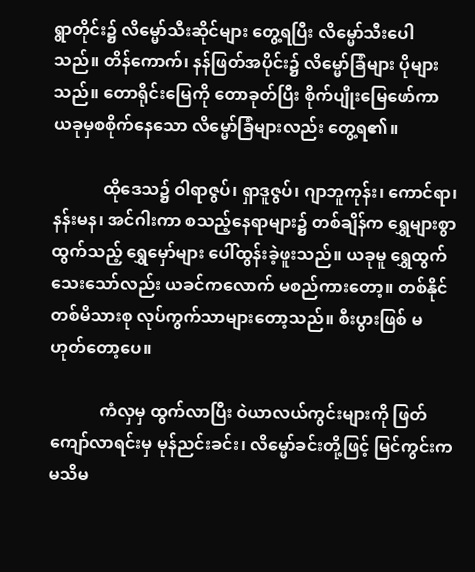ရွာတိုင်း၌ လိမ္မော်သီးဆိုင်များ တွေ့ရပြီး လိမ္မော်သီးပေါသည်။ တိန်ကောက်၊ နန်ဖြတ်အပိုင်း၌ လိမ္မော်ခြံများ ပိုများသည်။ တောရိုင်းမြေကို တောခုတ်ပြီး စိုက်ပျိုးမြေဖော်ကာ ယခုမှစစိုက်နေသော လိမ္မော်ခြံများလည်း တွေ့ရ၏။

            ထိုဒေသ၌ ဝါရာဇွပ်၊ ရှာဒူဇွပ်၊ ဂျာဘူကုန်း၊ ကောင်ရာ၊ နန်းမန၊ အင်ဂါးကာ စသည့်နေရာများ၌ တစ်ချိန်က ရွှေများစွာထွက်သည့် ရွှေမှော်များ ပေါ်ထွန်းခဲ့ဖူးသည်။ ယခုမူ ရွှေထွက်သေးသော်လည်း ယခင်ကလောက် မစည်ကားတော့။ တစ်နိုင်တစ်မိသားစု လုပ်ကွက်သာများတော့သည်။ စီးပွားဖြစ် မဟုတ်တော့ပေ။

            ကံလှမှ ထွက်လာပြီး ဝဲယာလယ်ကွင်းများကို ဖြတ်ကျော်လာရင်းမှ မုန်ညင်းခင်း၊ လိမ္မော်ခင်းတို့ဖြင့် မြင်ကွင်းက မသိမ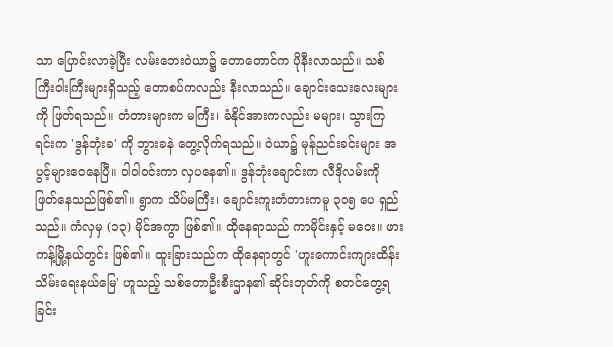သာ ပြောင်းလာခဲ့ပြီး လမ်းဘေးဝဲယာ၌ တောတောင်က ပိုနီးလာသည်။ သစ်ကြီးဝါးကြီးများရှိသည့် တောစပ်ကလည်း နီးလာသည်။ ချောင်းသေးလေးများကို ဖြတ်ရသည်။ တံတားများက မကြီး၊ ခံနိုင်အားကလည်း မများ၊ သွားကြရင်းက 'ဒွန်ဘုံးခ' ကို ဘွားခနဲ တွေ့လိုက်ရသည်။ ဝဲယာ၌ မုန်ညင်းခင်းများ အပွင့်များဝေနေပြီ။ ဝါဝါဝင်းကာ လှပနေ၏။ ဒွန်ဘုံးချောင်းက လီဒိုလမ်းကို ဖြတ်နေသည်ဖြစ်၏။ ရွာက သိပ်မကြီး၊ ချောင်းကူးတံတားကမူ ၃ဝ၅ ပေ ရှည် သည်။ ကံလှမှ (၁၃) မိုင်အကွာ ဖြစ်၏။ ထိုနေရာသည် ကာမိုင်းနှင့် မဝေး။ ဖားကန့်မြို့နယ်တွင်း ဖြစ်၏။ ထူးခြားသည်က ထိုနေရာတွင် 'ဟူးကောင်းကျားထိန်းသိမ်းရေးနယ်မြေ' ဟူသည့် သစ်တောဦးစီးဌာန၏ ဆိုင်းဘုတ်ကို စတင်တွေ့ရခြင်း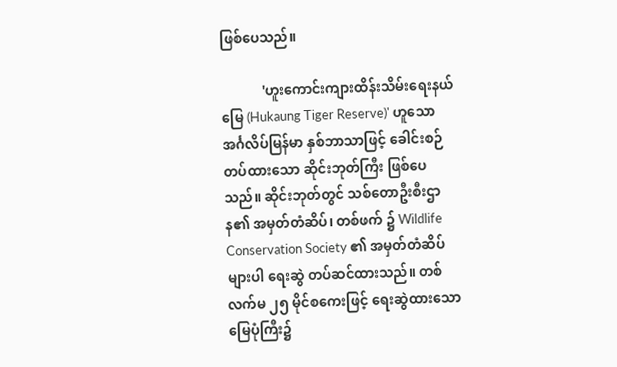ဖြစ်ပေသည်။

            'ဟူးကောင်းကျားထိန်းသိမ်းရေးနယ်မြေ (Hukaung Tiger Reserve)' ဟူသော အင်္ဂလိပ်မြန်မာ နှစ်ဘာသာဖြင့် ခေါင်းစဉ်တပ်ထားသော ဆိုင်းဘုတ်ကြီး ဖြစ်ပေသည်။ ဆိုင်းဘုတ်တွင် သစ်တောဦးစီးဌာန၏ အမှတ်တံဆိပ်၊ တစ်ဖက် ၌ Wildlife Conservation Society ၏ အမှတ်တံဆိပ်များပါ ရေးဆွဲ တပ်ဆင်ထားသည်။ တစ်လက်မ ၂၅ မိုင်စကေးဖြင့် ရေးဆွဲထားသော မြေပုံကြီး၌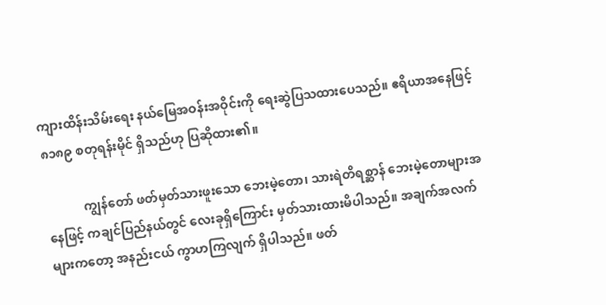ကျားထိန်းသိမ်းရေး နယ်မြေအဝန်းအဝိုင်းကို ရေးဆွဲပြသထားပေသည်။ ဧရိယာအနေဖြင့် ၈၁၈၉ စတုရန်းမိုင် ရှိသည်ဟု ပြဆိုထား၏။

            ကျွန်တော် ဖတ်မှတ်သားဖူးသော ဘေးမဲ့တော၊ သားရဲတိရစ္ဆာန် ဘေးမဲ့တောများအနေဖြင့် ကချင်ပြည်နယ်တွင် လေးခုရှိကြောင်း မှတ်သားထားမိပါသည်။ အချက်အလက်များကတော့ အနည်းငယ် ကွာဟကြလျက် ရှိပါသည်။ ဖတ်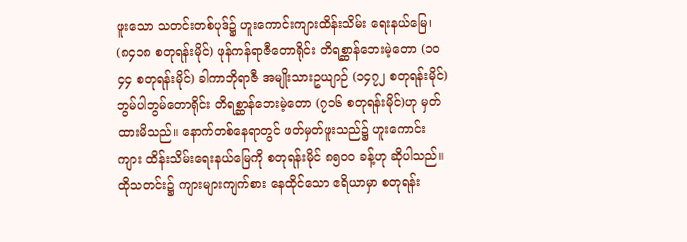ဖူးသော သတင်းတစ်ပုဒ်၌ ဟူးကောင်းကျားထိန်းသိမ်း ရေးနယ်မြေ၊ (၈၄၁၈ စတုရန်းမိုင်) ဖုန်ကန်ရာဇီတောရိုင်း တိရစ္ဆာန်ဘေးမဲ့တော (၁ဝ၄၄ စတုရန်းမိုင်) ခါကာဘိုရာဇီ အမျိုးသားဥယျာဉ် (၁၄၇၂ စတုရန်းမိုင်) ဘွမ်ပါဘွမ်တောရိုင်း တိရစ္ဆာန်ဘေးမဲ့တော (၇၁၆ စတုရန်းမိုင်)ဟု မှတ်ထားမိသည်။ နောက်တစ်နေရာတွင် ဖတ်မှတ်ဖူးသည်၌ ဟူးကောင်းကျား ထိန်းသိမ်းရေးနယ်မြေကို စတုရန်းမိုင် ၈၅ဝဝ ခန့်ဟု ဆိုပါသည်။ ထိုသတင်း၌ ကျားများကျက်စား နေထိုင်သော ဧရိယာမှာ စတုရန်း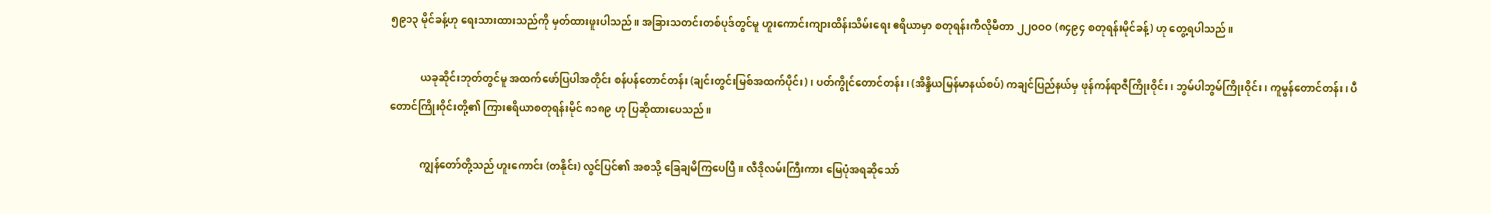၅၉၁၃ မိုင်ခန့်ဟု ရေးသားထားသည်ကို မှတ်ထားဖူးပါသည်။ အခြားသတင်းတစ်ပုဒ်တွင်မူ ဟူးကောင်းကျားထိန်းသိမ်းရေး ဧရိယာမှာ စတုရန်းကီလိုမီတာ ၂၂ဝဝဝ (၈၄၉၄ စတုရန်းမိုင်ခန့်) ဟု တွေ့ရပါသည်။

            ယခုဆိုင်းဘုတ်တွင်မူ အထက်ဖော်ပြပါအတိုင်း စန်ပန်တောင်တန်း (ချင်းတွင်းမြစ်အထက်ပိုင်း)၊ ပတ်ကွိုင်တောင်တန်း၊ (အိန္ဒိယမြန်မာနယ်စပ်) ကချင်ပြည်နယ်မှ ဖုန်ကန်ရာဇီကြိုးဝိုင်း၊ ဘွမ်ပါဘွမ်ကြိုးဝိုင်း၊ ကူမွန်တောင်တန်း၊ ပီတောင်ကြိုးဝိုင်းတို့၏ ကြားဧရိယာစတုရန်းမိုင် ၈၁၈၉ ဟု ပြဆိုထားပေသည်။

            ကျွန်တော်တို့သည် ဟူးကောင်း (တနိုင်း) လွင်ပြင်၏ အစသို့ ခြေချမိကြပေပြီ။ လီဒိုလမ်းကြီးကား မြေပုံအရဆိုသော်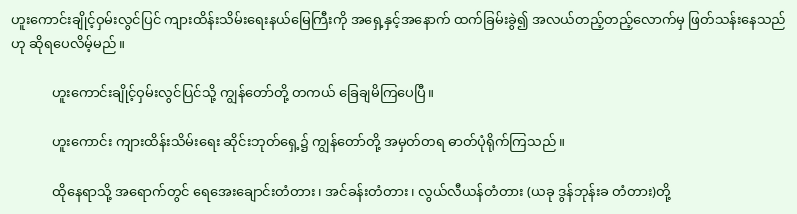ဟူးကောင်းချိုင့်ဝှမ်းလွင်ပြင် ကျားထိန်းသိမ်းရေးနယ်မြေကြီးကို အရှေ့နှင့်အနောက် ထက်ခြမ်းခွဲ၍ အလယ်တည့်တည့်လောက်မှ ဖြတ်သန်းနေသည်ဟု ဆိုရပေလိမ့်မည်။

            ဟူးကောင်းချိုင့်ဝှမ်းလွင်ပြင်သို့ ကျွန်တော်တို့ တကယ် ခြေချမိကြပေပြီ။

            ဟူးကောင်း ကျားထိန်းသိမ်းရေး ဆိုင်းဘုတ်ရှေ့၌ ကျွန်တော်တို့ အမှတ်တရ ဓာတ်ပုံရိုက်ကြသည်။

            ထိုနေရာသို့ အရောက်တွင် ရေအေးချောင်းတံတား၊ အင်ခန်းတံတား၊ လွယ်လီယန်တံတား (ယခု ဒွန်ဘုန်းခ တံတား)တို့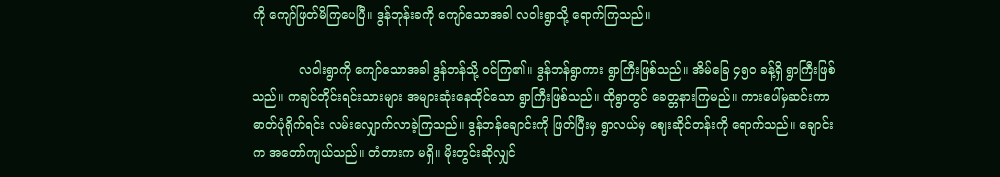ကို ကျော်ဖြတ်မိကြပေပြီ။ ဒွန်ဘုန်းခကို ကျော်သောအခါ လဝါးရွာသို့ ရောက်ကြသည်။

            လဝါးရွာကို ကျော်သောအခါ ဒွန်ဘန်သို့ ဝင်ကြ၏။ ဒွန်ဘန်ရွာကား ရွာကြီးဖြစ်သည်။ အိမ်ခြေ ၄၅ဝ ခန့်ရှိ ရွာကြီးဖြစ်သည်။ ကချင်တိုင်းရင်းသားများ အများဆုံးနေထိုင်သော ရွာကြီးဖြစ်သည်။ ထိုရွာတွင် ခေတ္တနားကြမည်။ ကားပေါ်မှဆင်းကာ ဓာတ်ပုံရိုက်ရင်း လမ်းလျှောက်လာခဲ့ကြသည်။ ဒွန်ဘန်ချောင်းကို ဖြတ်ပြီးမှ ရွာလယ်မှ ဈေးဆိုင်တန်းကို ရောက်သည်။ ချောင်းက အတော်ကျယ်သည်။ တံတားက မရှိ။ မိုးတွင်းဆိုလျှင်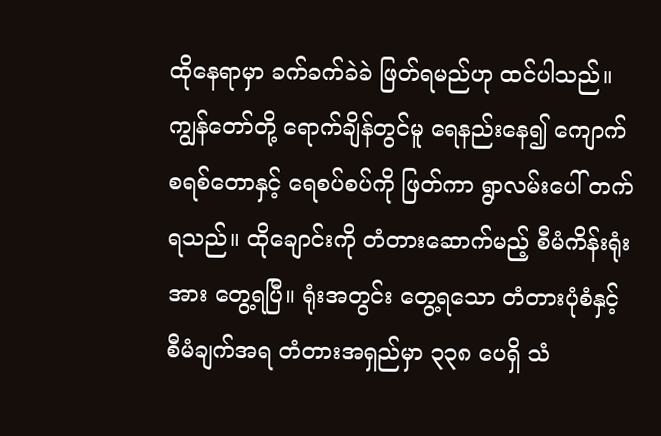ထိုနေရာမှာ ခက်ခက်ခဲခဲ ဖြတ်ရမည်ဟု ထင်ပါသည်။ ကျွန်တော်တို့ ရောက်ချိန်တွင်မူ ရေနည်းနေ၍ ကျောက်စရစ်တောနှင့် ရေစပ်စပ်ကို ဖြတ်ကာ ရွာလမ်းပေါ် တက်ရသည်။ ထိုချောင်းကို တံတားဆောက်မည့် စီမံကိန်းရုံးအား တွေ့ရပြီ။ ရုံးအတွင်း တွေ့ရသော တံတားပုံစံနှင့် စီမံချက်အရ တံတားအရှည်မှာ ၃၃၈ ပေရှိ သံ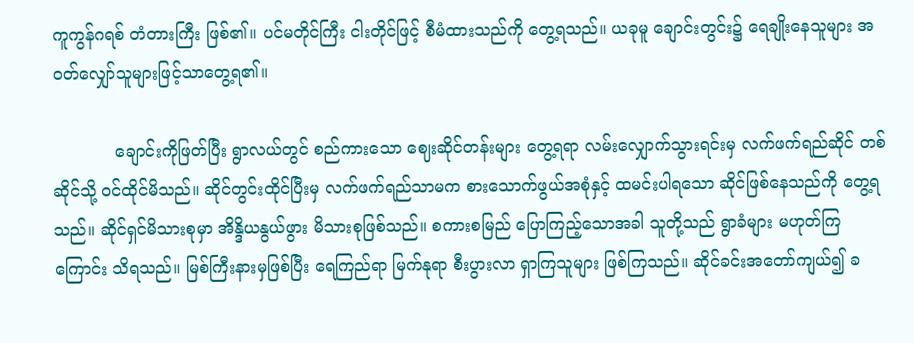ကူကွန်ဂရစ် တံတားကြီး ဖြစ်၏။ ပင်မတိုင်ကြီး ငါးတိုင်ဖြင့် စီမံထားသည်ကို တွေ့ရသည်။ ယခုမူ ချောင်းတွင်း၌ ရေချိုးနေသူများ အဝတ်လျှော်သူများဖြင့်သာတွေ့ရ၏။

            ချောင်းကိုဖြတ်ပြီး ရွာလယ်တွင် စည်ကားသော ဈေးဆိုင်တန်းများ တွေ့ရရာ လမ်းလျှောက်သွားရင်းမှ လက်ဖက်ရည်ဆိုင် တစ်ဆိုင်သို့ ဝင်ထိုင်မိသည်။ ဆိုင်တွင်းထိုင်ပြီးမှ လက်ဖက်ရည်သာမက စားသောက်ဖွယ်အစုံနှင့် ထမင်းပါရသော ဆိုင်ဖြစ်နေသည်ကို တွေ့ရသည်။ ဆိုင်ရှင်မိသားစုမှာ အိန္ဒိယနွယ်ဖွား မိသားစုဖြစ်သည်။ စကားစမြည် ပြောကြည့်သောအခါ သူတို့သည် ရွာခံများ မဟုတ်ကြကြောင်း သိရသည်။ မြစ်ကြီးနားမှဖြစ်ပြီး ရေကြည်ရာ မြက်နုရာ စီးပွားလာ ရှာကြသူများ ဖြစ်ကြသည်။ ဆိုင်ခင်းအတော်ကျယ်၍ ခ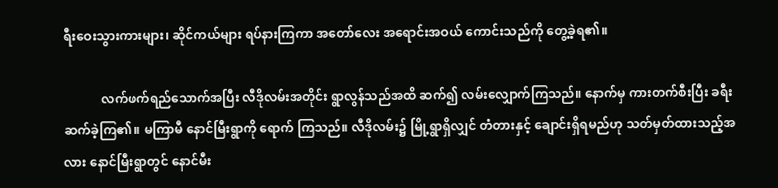ရီးဝေးသွားကားများ၊ ဆိုင်ကယ်များ ရပ်နားကြကာ အတော်လေး အရောင်းအဝယ် ကောင်းသည်ကို တွေ့ခဲ့ရ၏။

            လက်ဖက်ရည်သောက်အပြီး လီဒိုလမ်းအတိုင်း ရွာလွန်သည်အထိ ဆက်၍ လမ်းလျှောက်ကြသည်။ နောက်မှ ကားတက်စီးပြီး ခရီးဆက်ခဲ့ကြ၏။ မကြာမီ နောင်မြီးရွာကို ရောက် ကြသည်။ လီဒိုလမ်း၌ မြို့ရွာရှိလျှင် တံတားနှင့် ချောင်းရှိရမည်ဟု သတ်မှတ်ထားသည့်အလား နောင်မြီးရွာတွင် နောင်မီး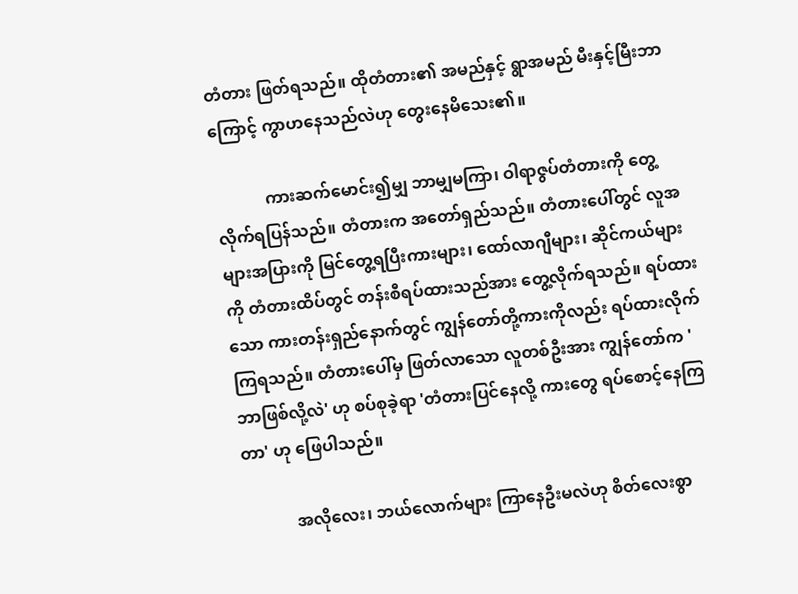တံတား ဖြတ်ရသည်။ ထိုတံတား၏ အမည်နှင့် ရွာအမည် မီးနှင့်မြီးဘာကြောင့် ကွာဟနေသည်လဲဟု တွေးနေမိသေး၏။

            ကားဆက်မောင်း၍မျှ ဘာမျှမကြာ၊ ဝါရာဇွပ်တံတားကို တွေ့လိုက်ရပြန်သည်။ တံတားက အတော်ရှည်သည်။ တံတားပေါ်တွင် လူအများအပြားကို မြင်တွေ့ရပြီးကားများ၊ ထော်လာဂျီများ၊ ဆိုင်ကယ်များကို တံတားထိပ်တွင် တန်းစီရပ်ထားသည်အား တွေ့လိုက်ရသည်။ ရပ်ထားသော ကားတန်းရှည်နောက်တွင် ကျွန်တော်တို့ကားကိုလည်း ရပ်ထားလိုက်ကြရသည်။ တံတားပေါ်မှ ဖြတ်လာသော လူတစ်ဦးအား ကျွန်တော်က 'ဘာဖြစ်လို့လဲ' ဟု စပ်စုခဲ့ရာ 'တံတားပြင်နေလို့ ကားတွေ ရပ်စောင့်နေကြတာ' ဟု ဖြေပါသည်။

            အလိုလေး၊ ဘယ်လောက်များ ကြာနေဦးမလဲဟု စိတ်လေးစွာ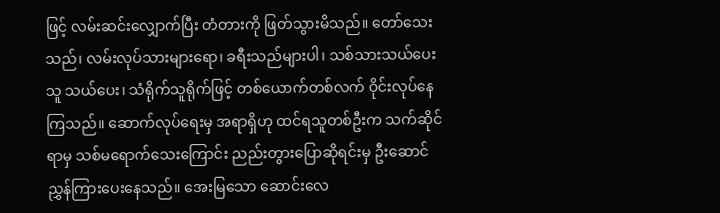ဖြင့် လမ်းဆင်းလျှောက်ပြီး တံတားကို ဖြတ်သွားမိသည်။ တော်သေးသည်၊ လမ်းလုပ်သားများရော၊ ခရီးသည်များပါ၊ သစ်သားသယ်ပေးသူ သယ်ပေး၊ သံရိုက်သူရိုက်ဖြင့် တစ်ယောက်တစ်လက် ဝိုင်းလုပ်နေကြသည်။ ဆောက်လုပ်ရေးမှ အရာရှိဟု ထင်ရသူတစ်ဦးက သက်ဆိုင်ရာမှ သစ်မရောက်သေးကြောင်း ညည်းတွားပြောဆိုရင်းမှ ဦးဆောင်ညွှန်ကြားပေးနေသည်။ အေးမြသော ဆောင်းလေ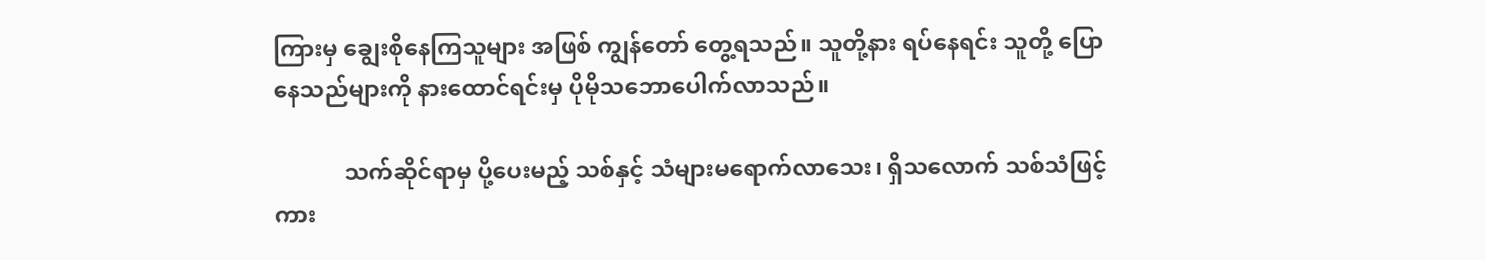ကြားမှ ချွေးစိုနေကြသူများ အဖြစ် ကျွန်တော် တွေ့ရသည်။ သူတို့နား ရပ်နေရင်း သူတို့ ပြောနေသည်များကို နားထောင်ရင်းမှ ပိုမိုသဘောပေါက်လာသည်။

            သက်ဆိုင်ရာမှ ပို့ပေးမည့် သစ်နှင့် သံများမရောက်လာသေး၊ ရှိသလောက် သစ်သံဖြင့် ကား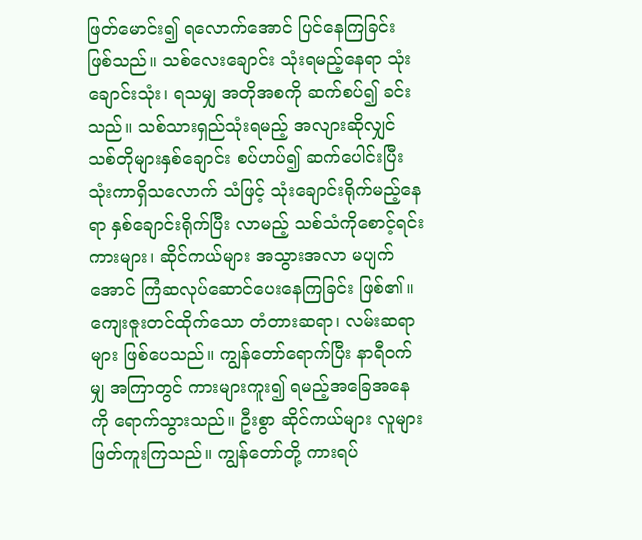ဖြတ်မောင်း၍ ရလောက်အောင် ပြင်နေကြခြင်း ဖြစ်သည်။ သစ်လေးချောင်း သုံးရမည့်နေရာ သုံးချောင်းသုံး၊ ရသမျှ အတိုအစကို ဆက်စပ်၍ ခင်းသည်။ သစ်သားရှည်သုံးရမည့် အလျားဆိုလျှင် သစ်တိုများနှစ်ချောင်း စပ်ဟပ်၍ ဆက်ပေါင်းပြီး သုံးကာရှိသလောက် သံဖြင့် သုံးချောင်းရိုက်မည့်နေရာ နှစ်ချောင်းရိုက်ပြီး လာမည့် သစ်သံကိုစောင့်ရင်း ကားများ၊ ဆိုင်ကယ်များ အသွားအလာ မပျက်အောင် ကြံဆလုပ်ဆောင်ပေးနေကြခြင်း ဖြစ်၏။ ကျေးဇူးတင်ထိုက်သော တံတားဆရာ၊ လမ်းဆရာများ ဖြစ်ပေသည်။ ကျွန်တော်ရောက်ပြီး နာရီဝက်မျှ အကြာတွင် ကားများကူး၍ ရမည့်အခြေအနေကို ရောက်သွားသည်။ ဦးစွာ ဆိုင်ကယ်များ လူများ ဖြတ်ကူးကြသည်။ ကျွန်တော်တို့ ကားရပ်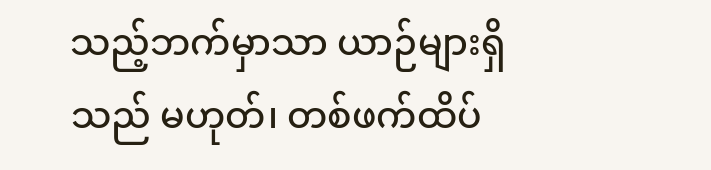သည့်ဘက်မှာသာ ယာဉ်များရှိသည် မဟုတ်၊ တစ်ဖက်ထိပ်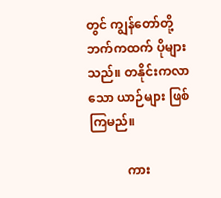တွင် ကျွန်တော်တို့ဘက်ကထက် ပိုများသည်။ တနိုင်းကလာသော ယာဉ်များ ဖြစ်ကြမည်။

            ကား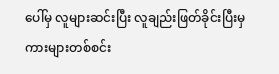ပေါ်မှ လူများဆင်းပြီး လူချည်းဖြတ်ခိုင်းပြီးမှ ကားများတစ်စင်း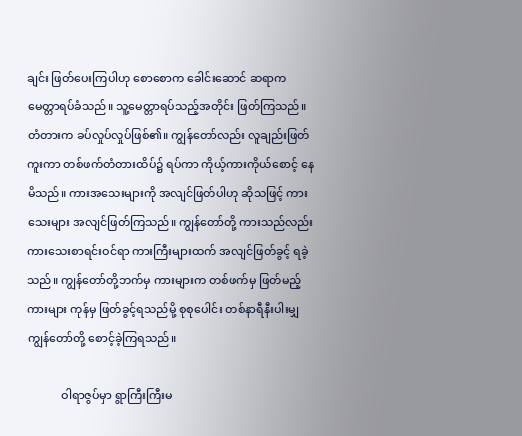ချင်း ဖြတ်ပေးကြပါဟု စောစောက ခေါင်းဆောင် ဆရာက မေတ္တာရပ်ခံသည်။ သူ့မေတ္တာရပ်သည့်အတိုင်း ဖြတ်ကြသည်။ တံတားက ခပ်လှုပ်လှုပ်ဖြစ်၏။ ကျွန်တော်လည်း လူချည်းဖြတ်ကူးကာ တစ်ဖက်တံတားထိပ်၌ ရပ်ကာ ကိုယ့်ကားကိုယ်စောင့် နေမိသည်။ ကားအသေးများကို အလျင်ဖြတ်ပါဟု ဆိုသဖြင့် ကားသေးများ အလျင်ဖြတ်ကြသည်။ ကျွန်တော်တို့ ကားသည်လည်း ကားသေးစာရင်းဝင်ရာ ကားကြီးများထက် အလျင်ဖြတ်ခွင့် ရခဲ့သည်။ ကျွန်တော်တို့ဘက်မှ ကားများက တစ်ဖက်မှ ဖြတ်မည့်ကားများ ကုန်မှ ဖြတ်ခွင့်ရသည်မို့ စုစုပေါင်း တစ်နာရီနီးပါးမျှ ကျွန်တော်တို့ စောင့်ခဲ့ကြရသည်။

            ဝါရာဇွပ်မှာ ရွာကြီးကြီးမ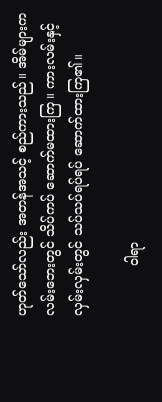ဟုတ်သော်လည်း အတန်အသင့် စည်ကားသည်။ အိမ်များက လမ်းဘေးတွင် သိပ်ကပ် ဆောက်မထားကြ။ ကားလမ်းနှင့် လှမ်းလှမ်းတွင် သပ်သပ်ရပ်ရပ် ဆောက်ထားကြ၏။

            ဝါရာ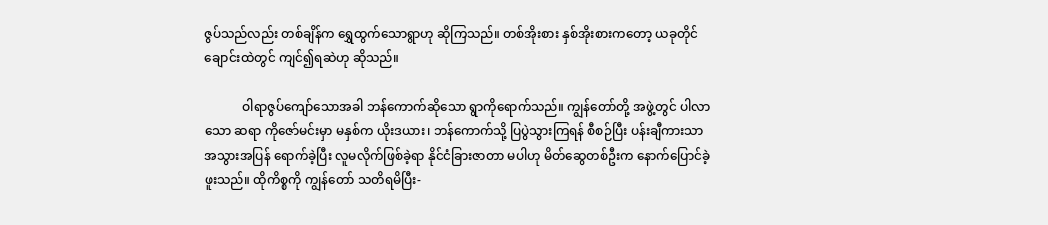ဇွပ်သည်လည်း တစ်ချိန်က ရွှေထွက်သောရွာဟု ဆိုကြသည်။ တစ်အိုးစား နှစ်အိုးစားကတော့ ယခုတိုင် ချောင်းထဲတွင် ကျင်၍ရဆဲဟု ဆိုသည်။

            ဝါရာဇွပ်ကျော်သောအခါ ဘန်ကောက်ဆိုသော ရွာကိုရောက်သည်။ ကျွန်တော်တို့ အဖွဲ့တွင် ပါလာသော ဆရာ ကိုဇော်မင်းမှာ မနှစ်က ယိုးဒယား၊ ဘန်ကောက်သို့ ပြပွဲသွားကြရန် စီစဉ်ပြီး ပန်းချီကားသာ အသွားအပြန် ရောက်ခဲ့ပြီး လူမလိုက်ဖြစ်ခဲ့ရာ နိုင်ငံခြားဇာတာ မပါဟု မိတ်ဆွေတစ်ဦးက နောက်ပြောင်ခဲ့ဖူးသည်။ ထိုကိစ္စကို ကျွန်တော် သတိရမိပြီး-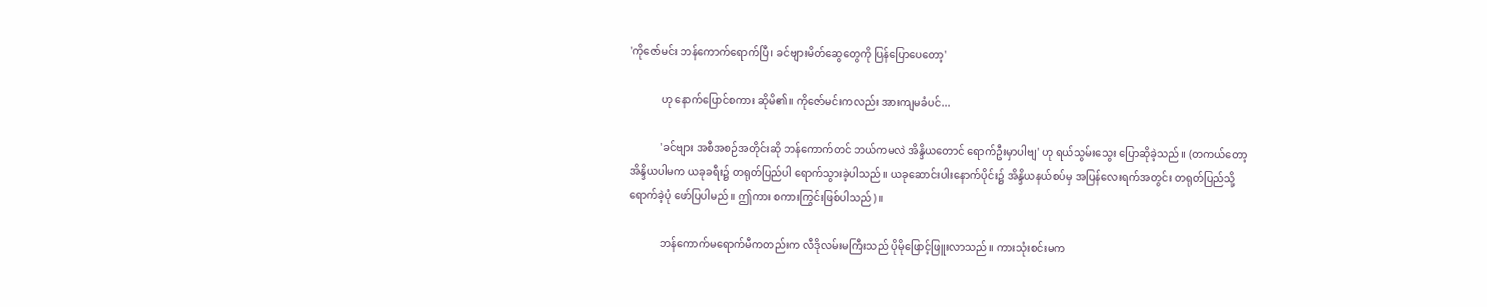'ကိုဇော်မင်း ဘန်ကောက်ရောက်ပြီ၊ ခင်ဗျားမိတ်ဆွေတွေကို ပြန်ပြောပေတော့'

            ဟု နောက်ပြောင်စကား ဆိုမိ၏။ ကိုဇော်မင်းကလည်း အားကျမခံပင်...

            'ခင်ဗျား အစီအစဉ်အတိုင်းဆို ဘန်ကောက်တင် ဘယ်ကမလဲ အိန္ဒိယတောင် ရောက်ဦးမှာပါဗျ' ဟု ရယ်သွမ်းသွေး ပြောဆိုခဲ့သည်။ (တကယ်တော့ အိန္ဒိယပါမက ယခုခရီး၌ တရုတ်ပြည်ပါ ရောက်သွားခဲ့ပါသည်။ ယခုဆောင်းပါးနောက်ပိုင်း၌ အိန္ဒိယနယ်စပ်မှ အပြန်လေးရက်အတွင်း တရုတ်ပြည်သို့ ရောက်ခဲ့ပုံ ဖော်ပြပါမည်။ ဤကား စကားကြွင်းဖြစ်ပါသည်)။

            ဘန်ကောက်မရောက်မီကတည်းက လီဒိုလမ်းမကြီးသည် ပိုမိုဖြောင့်ဖြူးလာသည်။ ကားသုံးစင်းမက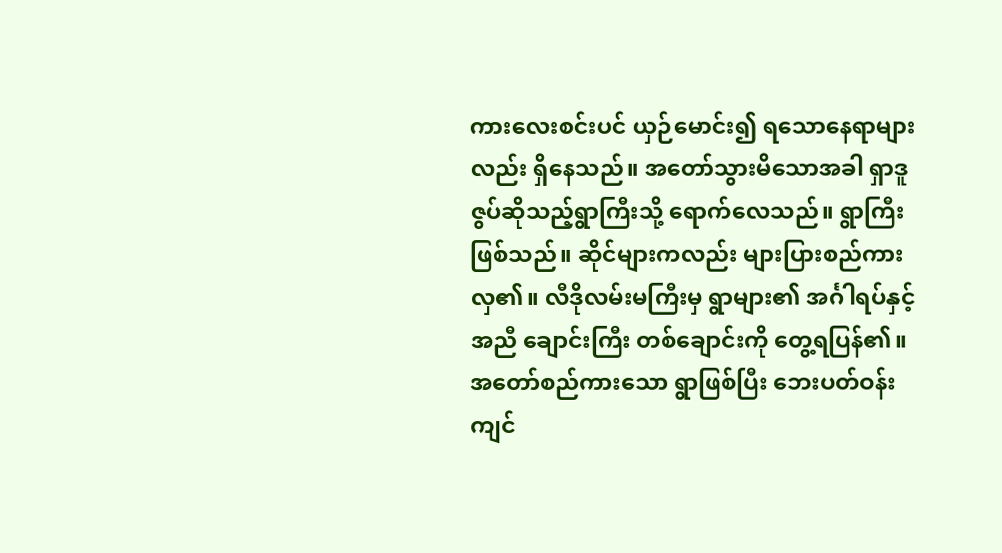ကားလေးစင်းပင် ယှဉ်မောင်း၍ ရသောနေရာများလည်း ရှိနေသည်။ အတော်သွားမိသောအခါ ရှာဒူဇွပ်ဆိုသည့်ရွာကြီးသို့ ရောက်လေသည်။ ရွာကြီးဖြစ်သည်။ ဆိုင်များကလည်း များပြားစည်ကားလှ၏။ လီဒိုလမ်းမကြီးမှ ရွာများ၏ အင်္ဂါရပ်နှင့်အညီ ချောင်းကြီး တစ်ချောင်းကို တွေ့ရပြန်၏။ အတော်စည်ကားသော ရွာဖြစ်ပြီး ဘေးပတ်ဝန်းကျင်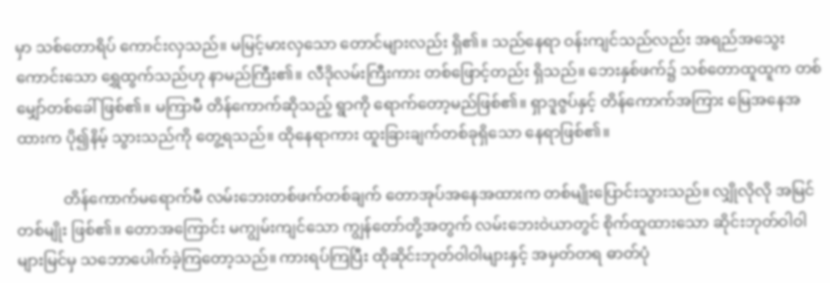မှာ သစ်တောရိပ် ကောင်းလှသည်။ မမြင့်မားလှသော တောင်များလည်း ရှိ၏။ သည်နေရာ ဝန်းကျင်သည်လည်း အရည်အသွေးကောင်းသော ရွှေထွက်သည်ဟု နာမည်ကြီး၏။ လီဒိုလမ်းကြီးကား တစ်ဖြောင့်တည်း ရှိသည်။ ဘေးနှစ်ဖက်၌ သစ်တောထူထူက တစ်မျှော်တစ်ခေါ်ဖြစ်၏။ မကြာမီ တိန်ကောက်ဆိုသည့် ရွာကို ရောက်တော့မည်ဖြစ်၏။ ရှာဒူဇွပ်နှင့် တိန်ကောက်အကြား မြေအနေအထားက ပို၍နိမ့် သွားသည်ကို တွေ့ရသည်။ ထိုနေရာကား ထူးခြားချက်တစ်ခုရှိသော နေရာဖြစ်၏။

            တိန်ကောက်မရောက်မီ လမ်းဘေးတစ်ဖက်တစ်ချက် တောအုပ်အနေအထားက တစ်မျိုးပြောင်းသွားသည်။ လျှိုလိုလို အမြင်တစ်မျိုး ဖြစ်၏။ တောအကြောင်း မကျွမ်းကျင်သော ကျွန်တော်တို့အတွက် လမ်းဘေးဝဲယာတွင် စိုက်ထူထားသော ဆိုင်းဘုတ်ဝါဝါများမြင်မှ သဘောပေါက်ခဲ့ကြတော့သည်။ ကားရပ်ကြပြီး ထိုဆိုင်းဘုတ်ဝါဝါများနှင့် အမှတ်တရ ဓာတ်ပုံ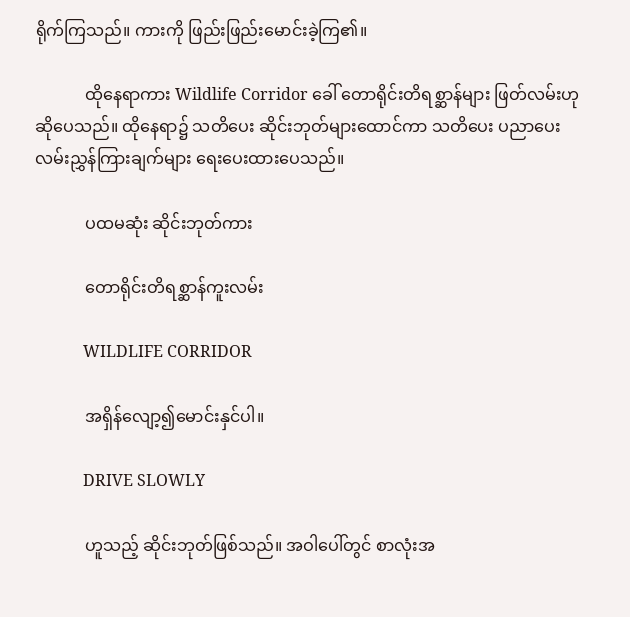ရိုက်ကြသည်။ ကားကို ဖြည်းဖြည်းမောင်းခဲ့ကြ၏။

            ထိုနေရာကား Wildlife Corridor ခေါ် တောရိုင်းတိရစ္ဆာန်များ ဖြတ်လမ်းဟု ဆိုပေသည်။ ထိုနေရာ၌ သတိပေး ဆိုင်းဘုတ်များထောင်ကာ သတိပေး ပညာပေး လမ်းညွှန်ကြားချက်များ ရေးပေးထားပေသည်။

            ပထမဆုံး ဆိုင်းဘုတ်ကား

            တောရိုင်းတိရစ္ဆာန်ကူးလမ်း

            WILDLIFE CORRIDOR

            အရှိန်လျော့၍မောင်းနှင်ပါ။

            DRIVE SLOWLY

            ဟူသည့် ဆိုင်းဘုတ်ဖြစ်သည်။ အဝါပေါ်တွင် စာလုံးအ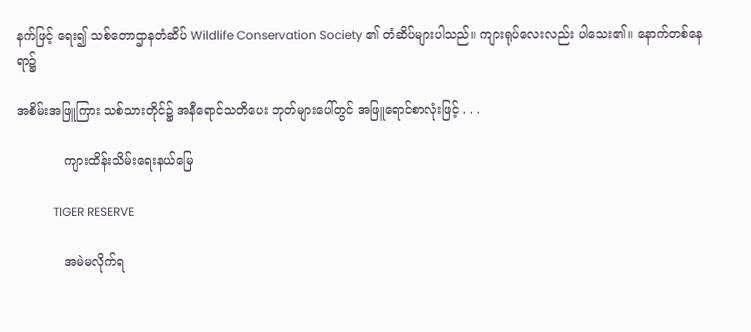နက်ဖြင့် ရေး၍ သစ်တောဌာနတံဆိပ် Wildlife Conservation Society ၏ တံဆိပ်များပါသည်။ ကျားရုပ်လေးလည်း ပါသေး၏။ နောက်တစ်နေရာ၌

အစိမ်းအဖြူကြား သစ်သားတိုင်၌ အနီရောင်သတိပေး ဘုတ်များပေါ်တွင် အဖြူရောင်စာလုံးဖြင့် . . .

            ကျားထိန်းသိမ်းရေးနယ်မြေ

            TIGER RESERVE

            အမဲမလိုက်ရ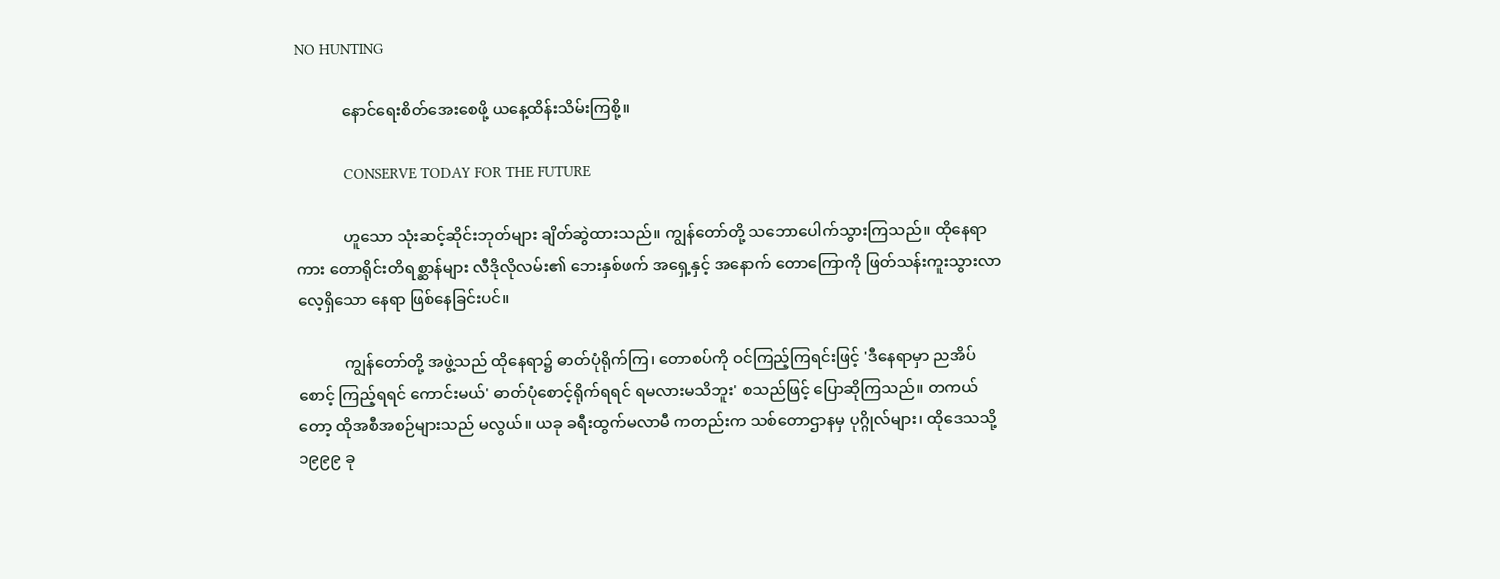NO HUNTING

            နောင်ရေးစိတ်အေးစေဖို့ ယနေ့ထိန်းသိမ်းကြစို့။

            CONSERVE TODAY FOR THE FUTURE

            ဟူသော သုံးဆင့်ဆိုင်းဘုတ်များ ချိတ်ဆွဲထားသည်။ ကျွန်တော်တို့ သဘောပေါက်သွားကြသည်။ ထိုနေရာကား တောရိုင်းတိရစ္ဆာန်များ လီဒိုလိုလမ်း၏ ဘေးနှစ်ဖက် အရှေ့နှင့် အနောက် တောကြောကို ဖြတ်သန်းကူးသွားလာလေ့ရှိသော နေရာ ဖြစ်နေခြင်းပင်။

            ကျွန်တော်တို့ အဖွဲ့သည် ထိုနေရာ၌ ဓာတ်ပုံရိုက်ကြ၊ တောစပ်ကို ဝင်ကြည့်ကြရင်းဖြင့် 'ဒီနေရာမှာ ညအိပ်စောင့် ကြည့်ရရင် ကောင်းမယ်' ဓာတ်ပုံစောင့်ရိုက်ရရင် ရမလားမသိဘူး' စသည်ဖြင့် ပြောဆိုကြသည်။ တကယ်တော့ ထိုအစီအစဉ်များသည် မလွယ်။ ယခု ခရီးထွက်မလာမီ ကတည်းက သစ်တောဌာနမှ ပုဂ္ဂိုလ်များ၊ ထိုဒေသသို့ ၁၉၉၉ ခု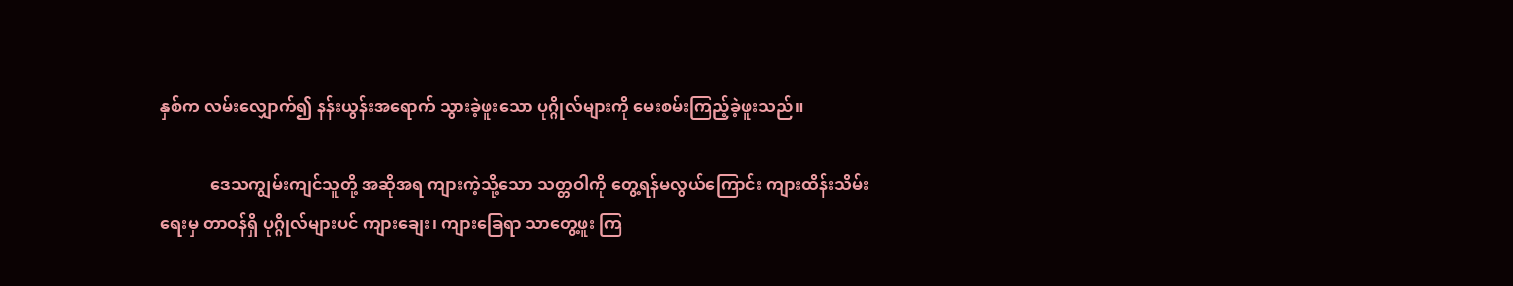နှစ်က လမ်းလျှောက်၍ နန်းယွန်းအရောက် သွားခဲ့ဖူးသော ပုဂ္ဂိုလ်များကို မေးစမ်းကြည့်ခဲ့ဖူးသည်။

            ဒေသကျွမ်းကျင်သူတို့ အဆိုအရ ကျားကဲ့သို့သော သတ္တဝါကို တွေ့ရန်မလွယ်ကြောင်း ကျားထိန်းသိမ်းရေးမှ တာဝန်ရှိ ပုဂ္ဂိုလ်များပင် ကျားချေး၊ ကျားခြေရာ သာတွေ့ဖူး ကြ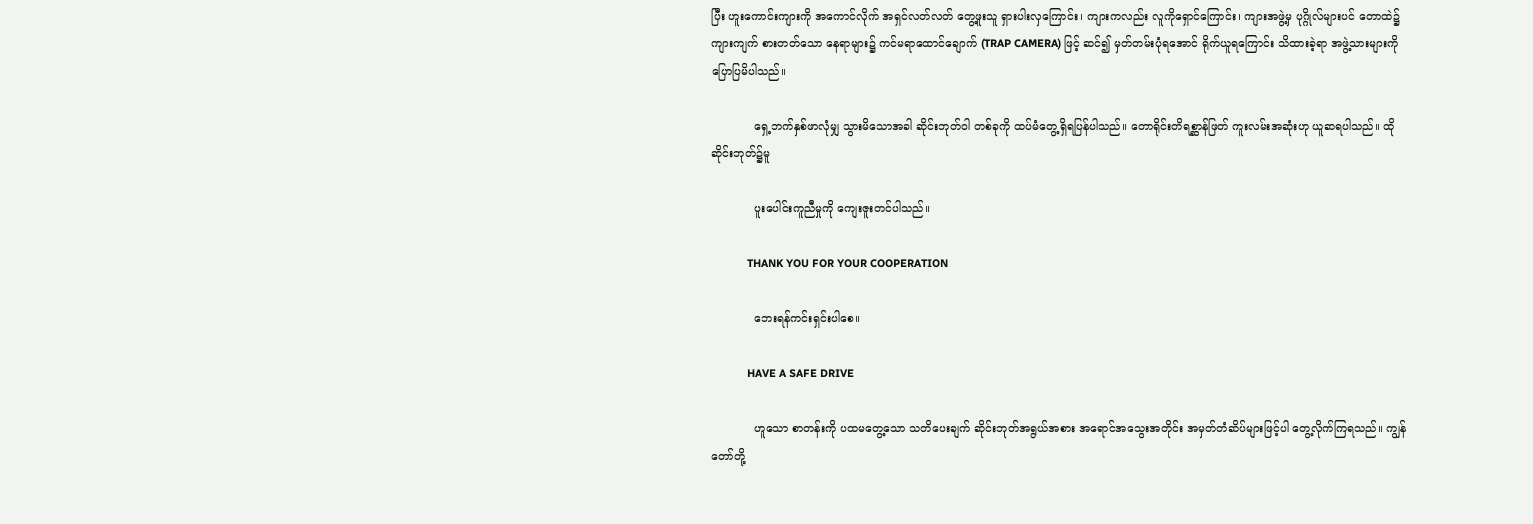ပြီး ဟူးကောင်းကျားကို အကောင်လိုက် အရှင်လတ်လတ် တွေ့ဖူးသူ ရှားပါးလှကြောင်း၊ ကျားကလည်း လူကိုရှောင်ကြောင်း၊ ကျားအဖွဲ့မှ ပုဂ္ဂိုလ်များပင် တောထဲ၌ ကျားကျက် စားတတ်သော နေရာများ၌ ကင်မရာထောင်ချောက် (TRAP CAMERA) ဖြင့် ဆင်၍ မှတ်တမ်းပုံရအောင် ရိုက်ယူရကြောင်း သိထားခဲ့ရာ အဖွဲ့သားများကို ပြောပြမိပါသည်။

            ရှေ့ဘက်နှစ်ဖာလုံမျှ သွားမိသောအခါ ဆိုင်းဘုတ်ဝါ တစ်ခုကို ထပ်မံတွေ့ရှိရပြန်ပါသည်။ တောရိုင်းတိရစ္ဆာန်ဖြတ် ကူးလမ်းအဆုံးဟု ယူဆရပါသည်။ ထိုဆိုင်းဘုတ်၌မူ

            ပူးပေါင်းကူညီမှုကို ကျေးဇူးတင်ပါသည်။

            THANK YOU FOR YOUR COOPERATION

            ဘေးရန်ကင်းရှင်းပါစေ။

            HAVE A SAFE DRIVE

            ဟူသော စာတန်းကို ပထမတွေ့သော သတိပေးချက် ဆိုင်းဘုတ်အရွယ်အစား အရောင်အသွေးအတိုင်း အမှတ်တံဆိပ်များဖြင့်ပါ တွေ့လိုက်ကြရသည်။ ကျွန်တော်တို့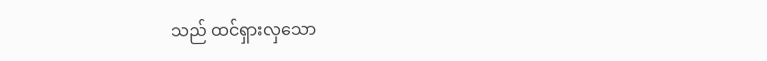သည် ထင်ရှားလှသော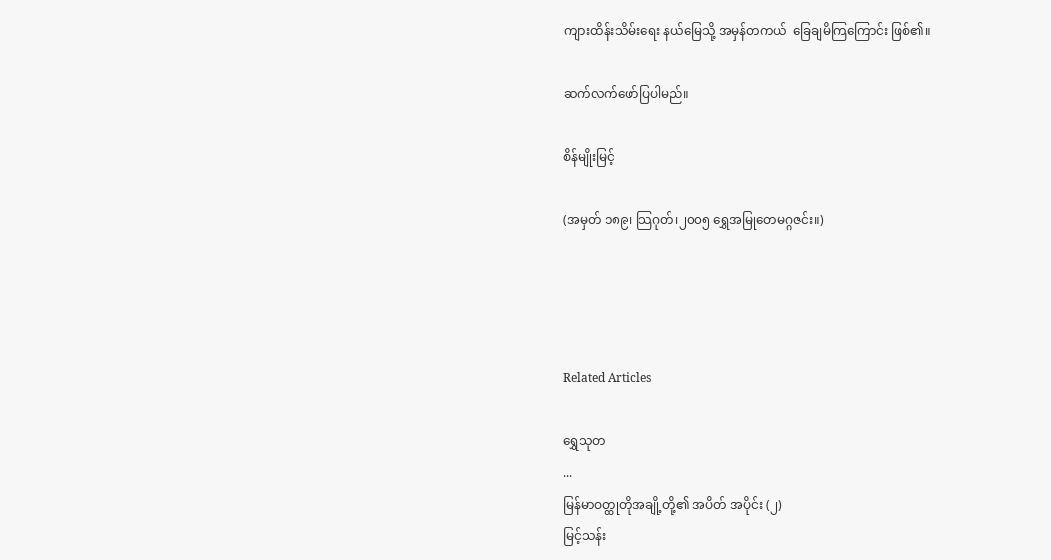ကျားထိန်းသိမ်းရေး နယ်မြေသို့ အမှန်တကယ်  ခြေချမိကြကြောင်း ဖြစ်၏။

ဆက်လက်ဖော်ပြပါမည်။

စိန်မျိုးမြင့်

(အမှတ် ၁၈၉၊ သြဂုတ်၊၂၀၀၅ ရွှေအမြုတေမဂ္ဂဇင်း။)




Related Articles

ရွှေသုတ‌
...
မြန်မာဝတ္ထုတိုအချို့တို့၏ အပိတ် အပိုင်း (၂)
မြင့်သန်း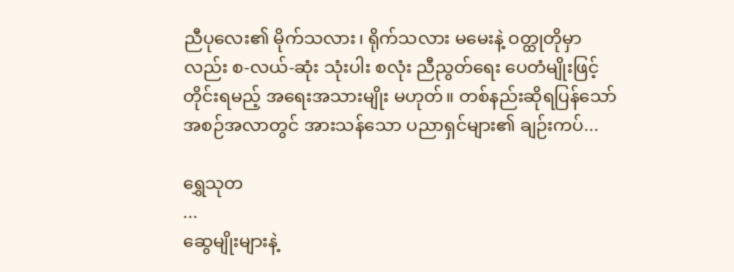ညီပုလေး၏ မိုက်သလား၊ ရိုက်သလား မမေးနဲ့ ဝတ္ထုတိုမှာလည်း စ-လယ်-ဆုံး သုံးပါး စလုံး ညီညွတ်ရေး ပေတံမျိုးဖြင့် တိုင်းရမည့် အရေးအသားမျိုး မဟုတ်။ တစ်နည်းဆိုရပြန်သော် အစဉ်အလာတွင် အားသန်သော ပညာရှင်များ၏ ချဉ်းကပ်...

ရွှေသုတ‌
...
ဆွေမျိုးများနဲ့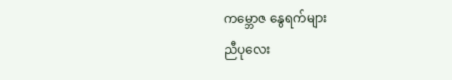ကမ္ဘောဇ နွေရက်များ
ညီပုလေး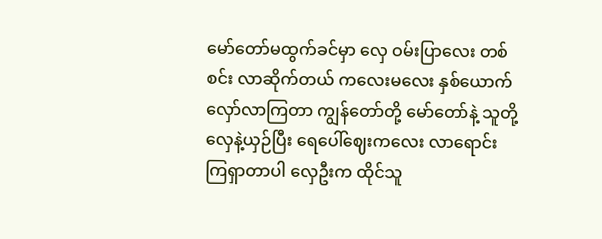မော်တော်မထွက်ခင်မှာ လှေ ဝမ်းပြာလေး တစ်စင်း လာဆိုက်တယ် ကလေးမလေး နှစ်ယောက် လှော်လာကြတာ ကျွန်တော်တို့ မော်တော်နဲ့ သူတို့လှေနဲ့ယှဉ်ပြီး ရေပေါ်ဈေးကလေး လာရောင်းကြရှာတာပါ လှေဦးက ထိုင်သူ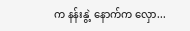က နန်းနွဲ့ နောက်က လှော...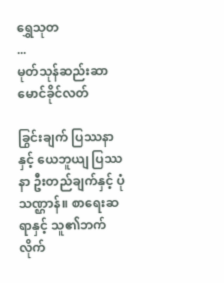ရွှေသုတ‌
...
မုတ်သုန်ဆည်းဆာ
မောင်ခိုင်လတ်

ခြွင်းချက် ပြဿနာနှင့် ယေဘူယျ ပြဿနာ ဦးတည်ချက်နှင့် ပုံသဏ္ဌာန်။ စာရေးဆရာနှင့် သူ၏ဘက်လိုက်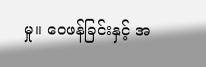မှု။ ဝေဖန်ခြင်းနှင့် အ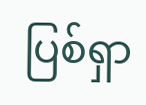ပြစ်ရှာ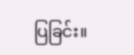ပြခြင်း။